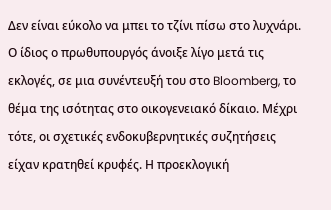Δεν είναι εύκολο να μπει το τζίνι πίσω στο λυχνάρι. Ο ίδιος ο πρωθυπουργός άνοιξε λίγο μετά τις εκλογές, σε μια συνέντευξή του στο Bloomberg, το θέμα της ισότητας στο οικογενειακό δίκαιο. Μέχρι τότε, οι σχετικές ενδοκυβερνητικές συζητήσεις είχαν κρατηθεί κρυφές. Η προεκλογική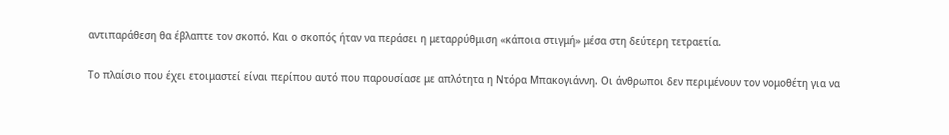αντιπαράθεση θα έβλαπτε τον σκοπό. Και ο σκοπός ήταν να περάσει η μεταρρύθμιση «κάποια στιγμή» μέσα στη δεύτερη τετραετία.

Το πλαίσιο που έχει ετοιμαστεί είναι περίπου αυτό που παρουσίασε με απλότητα η Ντόρα Μπακογιάννη. Οι άνθρωποι δεν περιμένουν τον νομοθέτη για να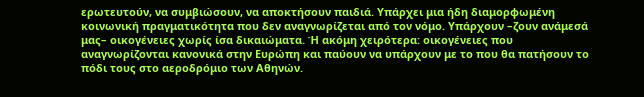ερωτευτούν, να συμβιώσουν, να αποκτήσουν παιδιά. Υπάρχει μια ήδη διαμορφωμένη κοινωνική πραγματικότητα που δεν αναγνωρίζεται από τον νόμο. Υπάρχουν –ζουν ανάμεσά μας– οικογένειες χωρίς ίσα δικαιώματα. Ή ακόμη χειρότερα: οικογένειες που αναγνωρίζονται κανονικά στην Ευρώπη και παύουν να υπάρχουν με το που θα πατήσουν το πόδι τους στο αεροδρόμιο των Αθηνών.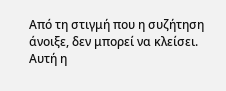Από τη στιγμή που η συζήτηση άνοιξε, δεν μπορεί να κλείσει.
Αυτή η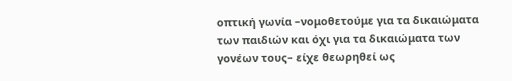οπτική γωνία –νομοθετούμε για τα δικαιώματα των παιδιών και όχι για τα δικαιώματα των γονέων τους– είχε θεωρηθεί ως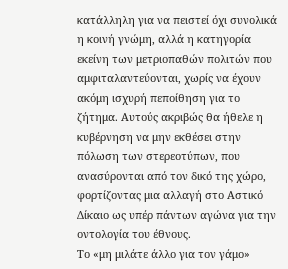κατάλληλη για να πειστεί όχι συνολικά η κοινή γνώμη, αλλά η κατηγορία εκείνη των μετριοπαθών πολιτών που αμφιταλαντεύονται, χωρίς να έχουν ακόμη ισχυρή πεποίθηση για το ζήτημα. Αυτούς ακριβώς θα ήθελε η κυβέρνηση να μην εκθέσει στην πόλωση των στερεοτύπων, που ανασύρονται από τον δικό της χώρο, φορτίζοντας μια αλλαγή στο Αστικό Δίκαιο ως υπέρ πάντων αγώνα για την οντολογία του έθνους.
Το «μη μιλάτε άλλο για τον γάμο»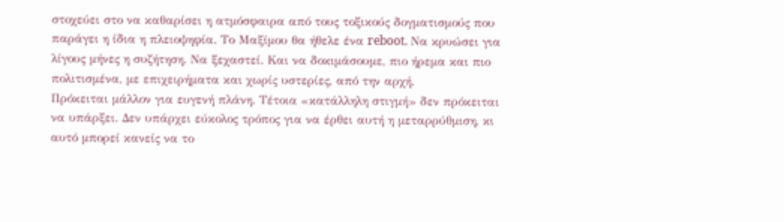στοχεύει στο να καθαρίσει η ατμόσφαιρα από τους τοξικούς δογματισμούς που παράγει η ίδια η πλειοψηφία. Το Μαξίμου θα ήθελε ένα reboot. Να κρυώσει για λίγους μήνες η συζήτηση. Να ξεχαστεί. Και να δοκιμάσουμε, πιο ήρεμα και πιο πολιτισμένα, με επιχειρήματα και χωρίς υστερίες, από την αρχή.
Πρόκειται μάλλον για ευγενή πλάνη. Τέτοια «κατάλληλη στιγμή» δεν πρόκειται να υπάρξει. Δεν υπάρχει εύκολος τρόπος για να έρθει αυτή η μεταρρύθμιση, κι αυτό μπορεί κανείς να το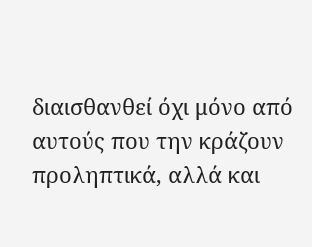διαισθανθεί όχι μόνο από αυτούς που την κράζουν προληπτικά, αλλά και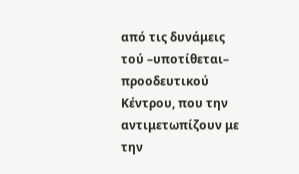από τις δυνάμεις τού –υποτίθεται– προοδευτικού Κέντρου, που την αντιμετωπίζουν με την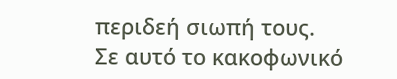περιδεή σιωπή τους.
Σε αυτό το κακοφωνικό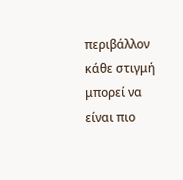περιβάλλον κάθε στιγμή μπορεί να είναι πιο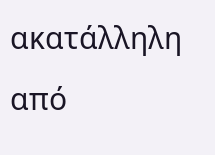ακατάλληλη από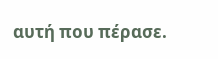αυτή που πέρασε.